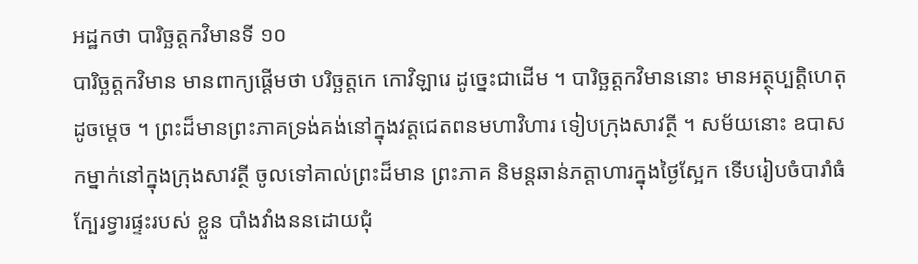អដ្ឋកថា បារិច្ឆត្តកវិមានទី ១០
បារិច្ឆត្តកវិមាន មានពាក្យផ្តើមថា បរិច្ឆត្តកេ កោវិឡារេ ដូច្នេះជាដើម ។ បារិច្ឆត្តកវិមាននោះ មានអត្ថុប្បត្តិហេតុដូចម្តេច ។ ព្រះដ៏មានព្រះភាគទ្រង់គង់នៅក្នុងវត្តជេតពនមហាវិហារ ទៀបក្រុងសាវត្ថី ។ សម័យនោះ ឧបាសកម្នាក់នៅក្នុងក្រុងសាវត្ថី ចូលទៅគាល់ព្រះដ៏មាន ព្រះភាគ និមន្តឆាន់ភត្តាហារក្នុងថ្ងៃស្អែក ទើបរៀបចំបារាំធំក្បែរទ្វារផ្ទះរបស់ ខ្លួន បាំងវាំងននដោយជុំ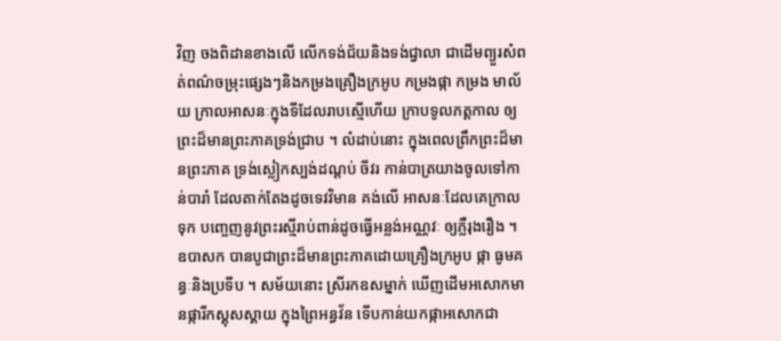វិញ ចងពិដានខាងលើ លើកទង់ជ័យនិងទង់ជ្វាលា ជាដើមព្យួរសំពត់ពណ៌ចម្រុះផ្សេងៗនិងកម្រងគ្រឿងក្រអូប កម្រងផ្កា កម្រង មាល័យ ក្រាលអាសនៈក្នុងទីដែលរាបស្មើហើយ ក្រាបទូលភត្តកាល ឲ្យ ព្រះដ៏មានព្រះភាគទ្រង់ជ្រាប ។ លំដាប់នោះ ក្នុងពេលព្រឹកព្រះដ៏មានព្រះភាគ ទ្រង់ស្លៀកស្បង់ដណ្តប់ ចីវរ កាន់បាត្រយាងចូលទៅកាន់បារាំ ដែលតាក់តែងដូចទេវវិមាន គង់លើ អាសនៈដែលគេក្រាលទុក បញ្ចេញនូវព្រះរស្មីរាប់ពាន់ដូចធ្វើអន្លង់អណ្ណវៈ ឲ្យភ្លឺរុងរឿង ។ ឧបាសក បានបូជាព្រះដ៏មានព្រះភាគដោយគ្រឿងក្រអូប ផ្កា ធូមគន្ធៈនិងប្រទីប ។ សម័យនោះ ស្រីរកឧសម្នាក់ ឃើញដើមអសោកមានផ្ការីកស្គុសស្គាយ ក្នុងព្រៃអន្ធវ័ន ទើបកាន់យកផ្កាអសោកជា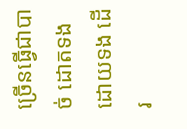ច្រើនធ្វើជាបាច់ ដោតទងដោយទង ដើរ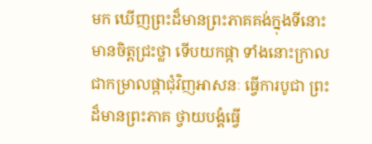មក ឃើញព្រះដ៏មានព្រះភាគគង់ក្នុងទីនោះ មានចិត្តជ្រះថ្លា ទើបយកផ្កា ទាំងនោះក្រាលជាកម្រាលផ្កាជុំវិញអាសនៈ ធ្វើការបូជា ព្រះដ៏មានព្រះភាគ ថ្វាយបង្គំធ្វើ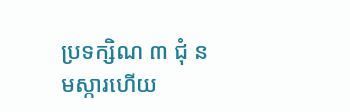ប្រទក្សិណ ៣ ជុំ នមស្ការហើយ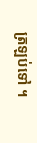ត្រឡប់ទៅ ។